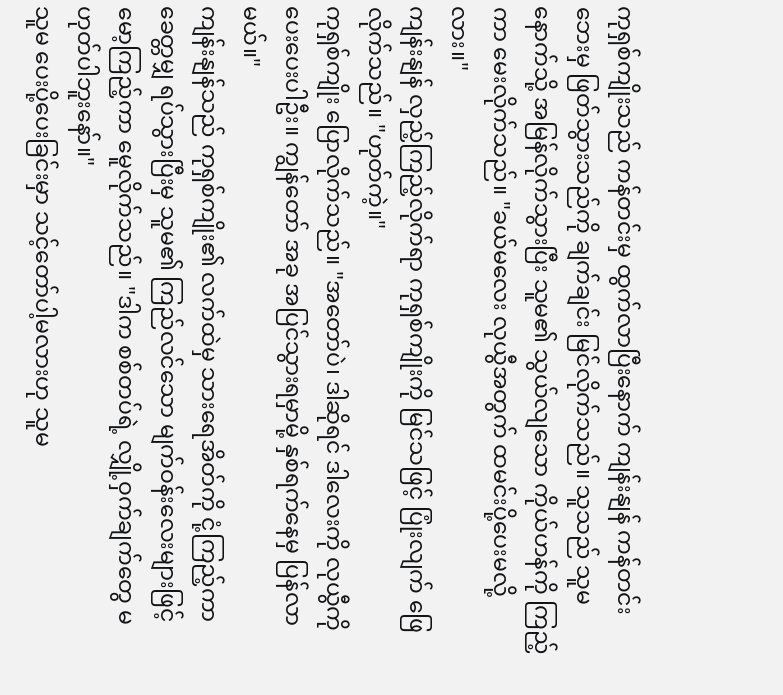ကုရှစ်ကျိုးသည် ကန်တင်းမှ ထွက်လာပြီးနောက် ကျန်းနျန် ကန်တင်းဘေးမှ ဖြတ်သွားသည်ကို ချက်ချင်း မြင်လိုက်သည်။ သူသည် သူမနောက်သို့ အမြန်လိုက်သွားပြီး သူမ၏ သွယ်လျသော ကိုယ်ဟန်ကို ကြည့်ကာ မေးလိုက်သည်။ "ခယ်မလေး လုယွီအတွက် ထမင်းပို့ပေးမလို့လား။"
ကျန်းနျန် လှည့်ကြည့်လိုက်ရာ ကုရှစ်ကျိုးကို မြင်သဖြင့် ပြုံးလျက် ဖြေလိုက်သည်။ "ဟုတ်ကဲ့။"
ကုရှစ်ကျိုး ပြောလိုက်သည်။ "အတော်ပဲ၊ ဒါဆိုရင် ဒါလေးကို လုယွီကို ပေးပေးပါဦး။ ကျွန်တော် အခု အပြင်သွားရမှာမို့ နှစ်ရက်နေမှ ပြန်လာမယ်။"
ကျန်းနျန်သည် ကုရှစ်ကျိုး၏ လက်ထဲမှ သားရေအိတ်ကို ငုံ့ကြည့်ကာ ခေတ္တမျှ ရပ်သွားပြီးမှ သူမ၏ ကြည်လင်သော မျက်ဝန်းလေးများဖြင့် မော့ကြည့်ကာ မေူလိုက်သည်။ "ဒါက စစ်တပ်ရဲ့ လျှို့ဝှက်ချက်တွေ မဟုတ်ပါဘူးနော်။"
သူမ ပေးပို့ပေးခြင်းမှာ သင့်တော်ပါ့မလားဟု သူမ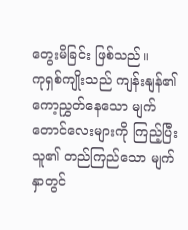တွေးမိခြင်း ဖြစ်သည်။
ကုရှစ်ကျိုးသည် ကျန်းနျန်၏ ကော့ညွှတ်နေသော မျက်တောင်လေးများကို ကြည့်ပြီး သူ၏ တည်ကြည်သော မျက်နှာတွင်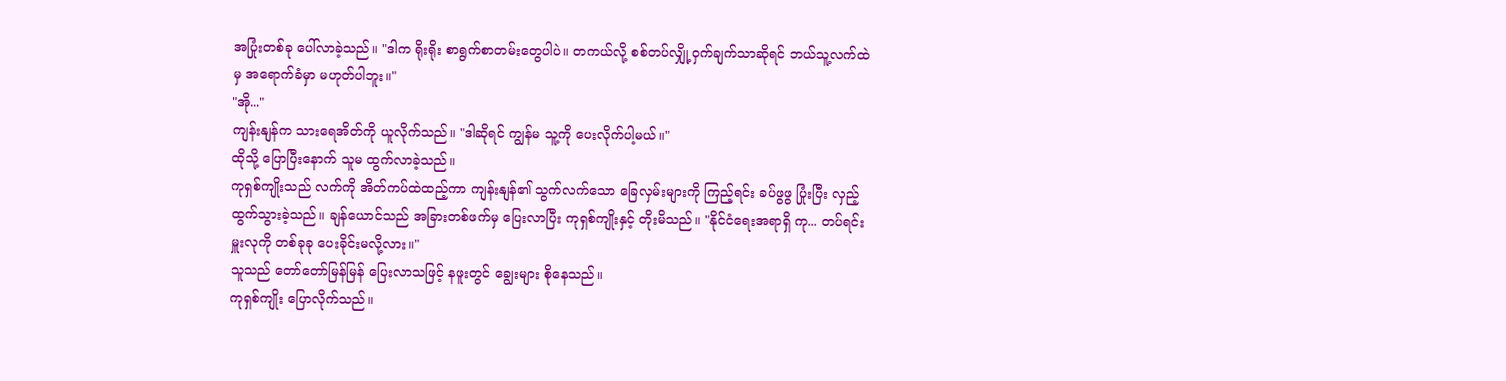အပြုံးတစ်ခု ပေါ်လာခဲ့သည်။ "ဒါက ရိုးရိုး စာရွက်စာတမ်းတွေပါပဲ။ တကယ်လို့ စစ်တပ်လျှို့ဝှက်ချက်သာဆိုရင် ဘယ်သူ့လက်ထဲမှ အရောက်ခံမှာ မဟုတ်ပါဘူး။"
"အို..."
ကျန်းနျန်က သားရေအိတ်ကို ယူလိုက်သည်။ "ဒါဆိုရင် ကျွန်မ သူ့ကို ပေးလိုက်ပါ့မယ်။"
ထိုသို့ ပြောပြီးနောက် သူမ ထွက်လာခဲ့သည်။
ကုရှစ်ကျိုးသည် လက်ကို အိတ်ကပ်ထဲထည့်ကာ ကျန်းနျန်၏ သွက်လက်သော ခြေလှမ်းများကို ကြည့်ရင်း ခပ်ဖွဖွ ပြုံးပြီး လှည့်ထွက်သွားခဲ့သည်။ ချန်ယောင်သည် အခြားတစ်ဖက်မှ ပြေးလာပြီး ကုရှစ်ကျိုးနှင့် တိုးမိသည်။ "နိုင်ငံရေးအရာရှိ ကု... တပ်ရင်းမှူးလုကို တစ်ခုခု ပေးခိုင်းမလို့လား။"
သူသည် တော်တော်မြန်မြန် ပြေးလာသဖြင့် နဖူးတွင် ချွေးများ စိုနေသည်။
ကုရှစ်ကျိုး ပြောလိုက်သည်။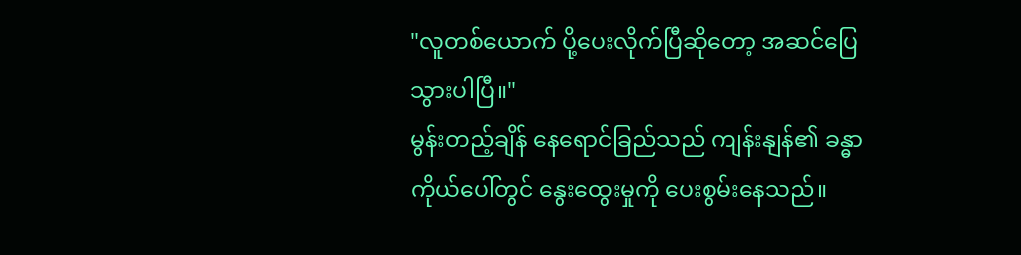"လူတစ်ယောက် ပို့ပေးလိုက်ပြီဆိုတော့ အဆင်ပြေသွားပါပြီ။"
မွန်းတည့်ချိန် နေရောင်ခြည်သည် ကျန်းနျန်၏ ခန္ဓာကိုယ်ပေါ်တွင် နွေးထွေးမှုကို ပေးစွမ်းနေသည်။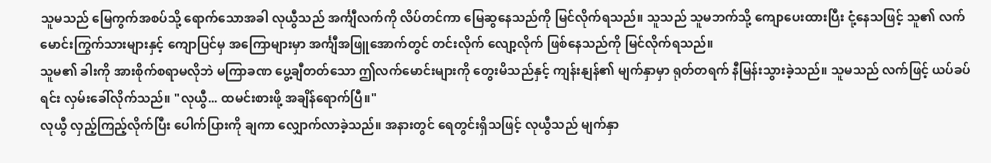သူမသည် မြေကွက်အစပ်သို့ ရောက်သောအခါ လုယွီသည် အင်္ကျီလက်ကို လိပ်တင်ကာ မြေဆွနေသည်ကို မြင်လိုက်ရသည်။ သူသည် သူမဘက်သို့ ကျောပေးထားပြီး ငုံ့နေသဖြင့် သူ၏ လက်မောင်းကြွက်သားများနှင့် ကျောပြင်မှ အကြောများမှာ အင်္ကျီအဖြူအောက်တွင် တင်းလိုက် လျော့လိုက် ဖြစ်နေသည်ကို မြင်လိုက်ရသည်။
သူမ၏ ခါးကို အားစိုက်စရာမလိုဘဲ မကြာခဏ ပွေ့ချီတတ်သော ဤလက်မောင်းများကို တွေးမိသည်နှင့် ကျန်းနျန်၏ မျက်နှာမှာ ရုတ်တရက် နီမြန်းသွားခဲ့သည်။ သူမသည် လက်ဖြင့် ယပ်ခပ်ရင်း လှမ်းခေါ်လိုက်သည်။ "လုယွီ... ထမင်းစားဖို့ အချိန်ရောက်ပြီ။"
လုယွီ လှည့်ကြည့်လိုက်ပြီး ပေါက်ပြားကို ချကာ လျှောက်လာခဲ့သည်။ အနားတွင် ရေတွင်းရှိသဖြင့် လုယွီသည် မျက်နှာ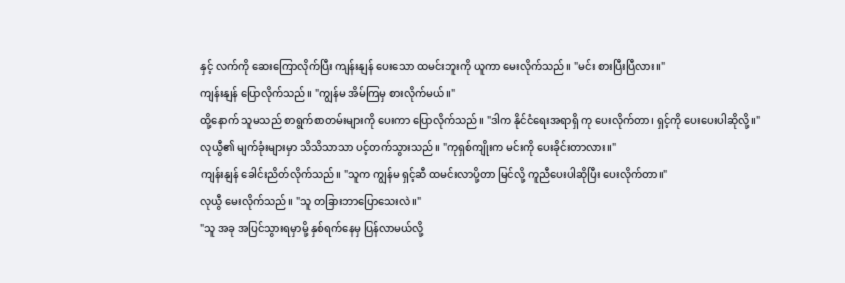နှင့် လက်ကို ဆေးကြောလိုက်ပြီး ကျန်းနျန် ပေးသော ထမင်းဘူးကို ယူကာ မေးလိုက်သည်။ "မင်း စားပြီးပြီလား။"
ကျန်းနျန် ပြောလိုက်သည်။ "ကျွန်မ အိမ်ကြမှ စားလိုက်မယ်။"
ထို့နောက် သူမသည် စာရွက်စာတမ်းများကို ပေးကာ ပြောလိုက်သည်။ "ဒါက နိုင်ငံရေးအရာရှိ ကု ပေးလိုက်တာ၊ ရှင့်ကို ပေးပေးပါဆိုလို့။"
လုယွီ၏ မျက်ခုံးများမှာ သိသိသာသာ ပင့်တက်သွားသည်။ "ကုရှစ်ကျိုးက မင်းကို ပေးခိုင်းတာလား။"
ကျန်းနျန် ခေါင်းညိတ်လိုက်သည်။ "သူက ကျွန်မ ရှင့်ဆီ ထမင်းလာပို့တာ မြင်လို့ ကူညီပေးပါဆိုပြီး ပေးလိုက်တာ။"
လုယွီ မေးလိုက်သည်။ "သူ တခြားဘာပြောသေးလဲ။"
"သူ အခု အပြင်သွားရမှာမို့ နှစ်ရက်နေမှ ပြန်လာမယ်လို့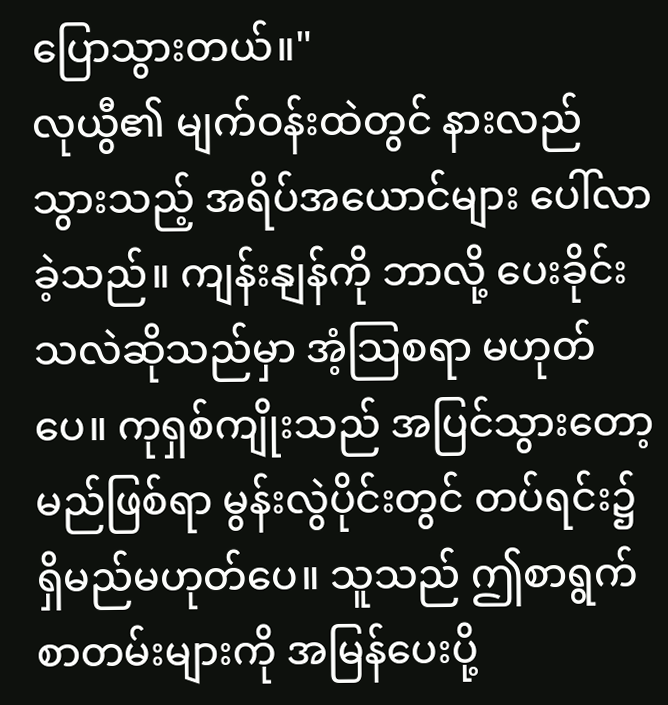ပြောသွားတယ်။"
လုယွီ၏ မျက်ဝန်းထဲတွင် နားလည်သွားသည့် အရိပ်အယောင်များ ပေါ်လာခဲ့သည်။ ကျန်းနျန်ကို ဘာလို့ ပေးခိုင်းသလဲဆိုသည်မှာ အံ့သြစရာ မဟုတ်ပေ။ ကုရှစ်ကျိုးသည် အပြင်သွားတော့မည်ဖြစ်ရာ မွန်းလွဲပိုင်းတွင် တပ်ရင်း၌ ရှိမည်မဟုတ်ပေ။ သူသည် ဤစာရွက်စာတမ်းများကို အမြန်ပေးပို့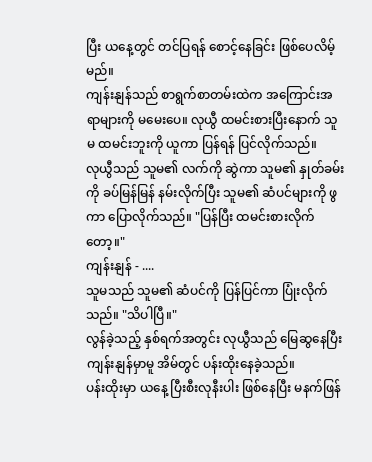ပြီး ယနေ့တွင် တင်ပြရန် စောင့်နေခြင်း ဖြစ်ပေလိမ့်မည်။
ကျန်းနျန်သည် စာရွက်စာတမ်းထဲက အကြောင်းအရာများကို မမေးပေ။ လုယွီ ထမင်းစားပြီးနောက် သူမ ထမင်းဘူးကို ယူကာ ပြန်ရန် ပြင်လိုက်သည်။
လုယွီသည် သူမ၏ လက်ကို ဆွဲကာ သူမ၏ နှုတ်ခမ်းကို ခပ်မြန်မြန် နမ်းလိုက်ပြီး သူမ၏ ဆံပင်များကို ဖွကာ ပြောလိုက်သည်။ "ပြန်ပြီး ထမင်းစားလိုက်တော့။"
ကျန်းနျန် - ....
သူမသည် သူမ၏ ဆံပင်ကို ပြန်ပြင်ကာ ပြုံးလိုက်သည်။ "သိပါပြီ။"
လွန်ခဲ့သည့် နှစ်ရက်အတွင်း လုယွီသည် မြေဆွနေပြီး ကျန်းနျန်မှာမူ အိမ်တွင် ပန်းထိုးနေခဲ့သည်။
ပန်းထိုးမှာ ယနေ့ ပြီးစီးလုနီးပါး ဖြစ်နေပြီး မနက်ဖြန်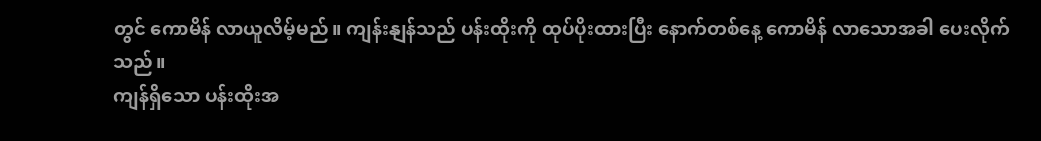တွင် ကောမိန် လာယူလိမ့်မည်။ ကျန်းနျန်သည် ပန်းထိုးကို ထုပ်ပိုးထားပြီး နောက်တစ်နေ့ ကောမိန် လာသောအခါ ပေးလိုက်သည်။
ကျန်ရှိသော ပန်းထိုးအ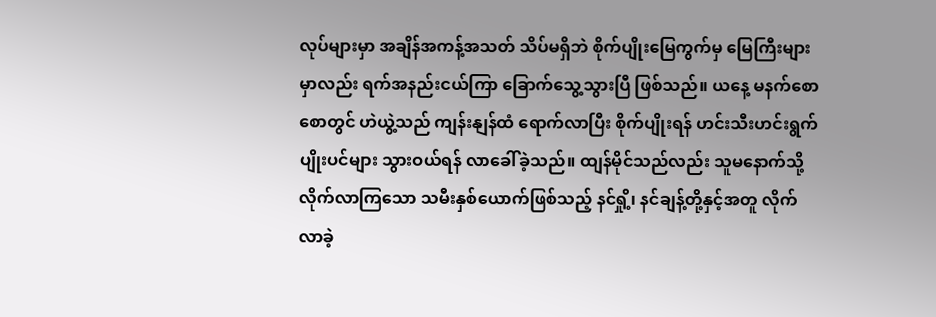လုပ်များမှာ အချိန်အကန့်အသတ် သိပ်မရှိဘဲ စိုက်ပျိုးမြေကွက်မှ မြေကြီးများမှာလည်း ရက်အနည်းငယ်ကြာ ခြောက်သွေ့သွားပြီ ဖြစ်သည်။ ယနေ့ မနက်စောစောတွင် ဟဲယွဲ့သည် ကျန်းနျန်ထံ ရောက်လာပြီး စိုက်ပျိုးရန် ဟင်းသီးဟင်းရွက် ပျိုးပင်များ သွားဝယ်ရန် လာခေါ်ခဲ့သည်။ ထျန်မိုင်သည်လည်း သူမနောက်သို့ လိုက်လာကြသော သမီးနှစ်ယောက်ဖြစ်သည့် နင်ရှို့၊ နင်ချန့်တို့နှင့်အတူ လိုက်လာခဲ့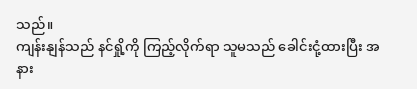သည်။
ကျန်းနျန်သည် နင်ရှို့ကို ကြည့်လိုက်ရာ သူမသည် ခေါင်းငုံ့ထားပြီး အနား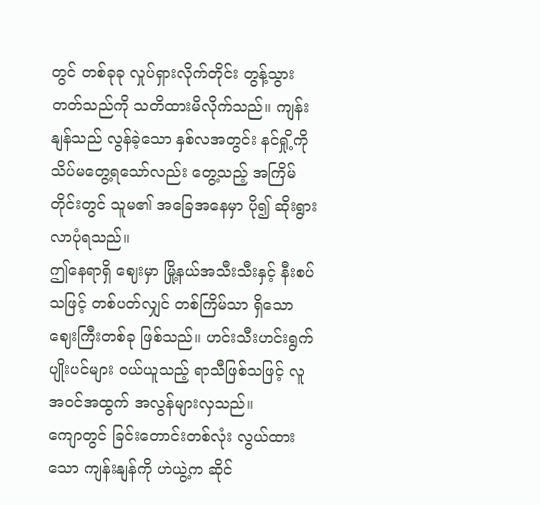တွင် တစ်ခုခု လှုပ်ရှားလိုက်တိုင်း တွန့်သွားတတ်သည်ကို သတိထားမိလိုက်သည်။ ကျန်းနျန်သည် လွန်ခဲ့သော နှစ်လအတွင်း နင်ရှို့ကို သိပ်မတွေ့ရသော်လည်း တွေ့သည့် အကြိမ်တိုင်းတွင် သူမ၏ အခြေအနေမှာ ပို၍ ဆိုးရွားလာပုံရသည်။
ဤနေရာရှိ ဈေးမှာ မြို့နယ်အသီးသီးနှင့် နီးစပ်သဖြင့် တစ်ပတ်လျှင် တစ်ကြိမ်သာ ရှိသော ဈေးကြီးတစ်ခု ဖြစ်သည်။ ဟင်းသီးဟင်းရွက် ပျိုးပင်များ ဝယ်ယူသည့် ရာသီဖြစ်သဖြင့် လူအဝင်အထွက် အလွန်များလှသည်။
ကျောတွင် ခြင်းတောင်းတစ်လုံး လွယ်ထားသော ကျန်းနျန်ကို ဟဲယွဲ့က ဆိုင်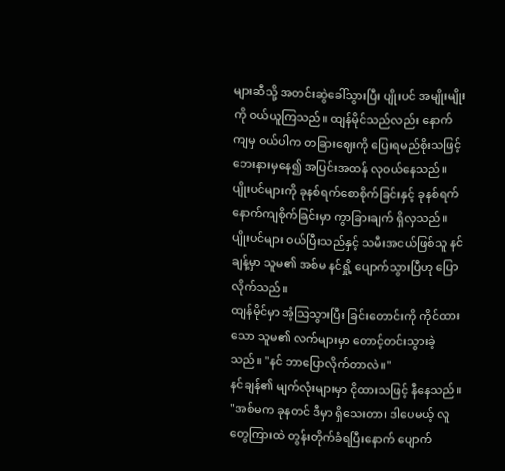များဆီသို့ အတင်းဆွဲခေါ်သွားပြီး ပျိုးပင် အမျိုးမျိုးကို ဝယ်ယူကြသည်။ ထျန်မိုင်သည်လည်း နောက်ကျမှ ဝယ်ပါက တခြားဈေးကို ပြေးရမည်စိုးသဖြင့် ဘေးနားမှနေ၍ အပြင်းအထန် လုဝယ်နေသည်။
ပျိုးပင်များကို ခုနစ်ရက်စောစိုက်ခြင်းနှင့် ခုနစ်ရက်နောက်ကျစိုက်ခြင်းမှာ ကွာခြားချက် ရှိလှသည်။ ပျိုးပင်များ ဝယ်ပြီးသည်နှင့် သမီးအငယ်ဖြစ်သူ နင်ချန့်မှာ သူမ၏ အစ်မ နင်ရှို့ ပျောက်သွားပြီဟု ပြောလိုက်သည်။
ထျန်မိုင်မှာ အံ့သြသွားပြီး ခြင်းတောင်းကို ကိုင်ထားသော သူမ၏ လက်များမှာ တောင့်တင်းသွားခဲ့သည်။ "နင် ဘာပြောလိုက်တာလဲ။"
နင်ချန်၏ မျက်လုံးများမှာ ငိုထားသဖြင့် နီနေသည်။ "အစ်မက ခုနတင် ဒီမှာ ရှိသေးတာ၊ ဒါပေမယ့် လူတွေကြားထဲ တွန်းတိုက်ခံရပြီးနောက် ပျောက်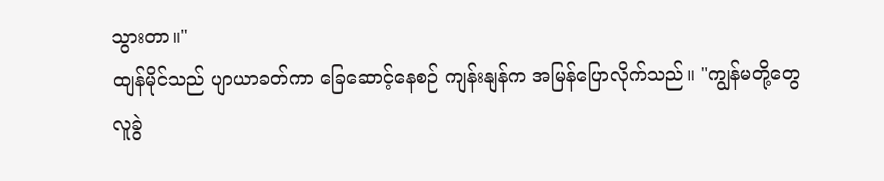သွားတာ။"
ထျန်မိုင်သည် ပျာယာခတ်ကာ ခြေဆောင့်နေစဉ် ကျန်းနျန်က အမြန်ပြောလိုက်သည်။ "ကျွန်မတို့တွေ လူခွဲ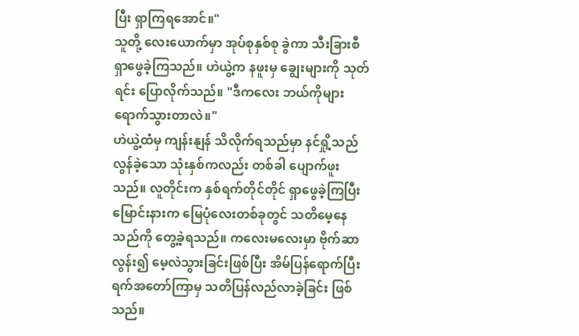ပြီး ရှာကြရအောင်။"
သူတို့ လေးယောက်မှာ အုပ်စုနှစ်စု ခွဲကာ သီးခြားစီ ရှာဖွေခဲ့ကြသည်။ ဟဲယွဲ့က နဖူးမှ ချွေးများကို သုတ်ရင်း ပြောလိုက်သည်။ "ဒီကလေး ဘယ်ကိုများ ရောက်သွားတာလဲ။"
ဟဲယွဲ့ထံမှ ကျန်းနျန် သိလိုက်ရသည်မှာ နင်ရှို့သည် လွန်ခဲ့သော သုံးနှစ်ကလည်း တစ်ခါ ပျောက်ဖူးသည်။ လူတိုင်းက နှစ်ရက်တိုင်တိုင် ရှာဖွေခဲ့ကြပြီး မြောင်းနားက မြေပုံလေးတစ်ခုတွင် သတိမေ့နေသည်ကို တွေ့ခဲ့ရသည်။ ကလေးမလေးမှာ ဗိုက်ဆာလွန်း၍ မေ့လဲသွားခြင်းဖြစ်ပြီး အိမ်ပြန်ရောက်ပြီး ရက်အတော်ကြာမှ သတိပြန်လည်လာခဲ့ခြင်း ဖြစ်သည်။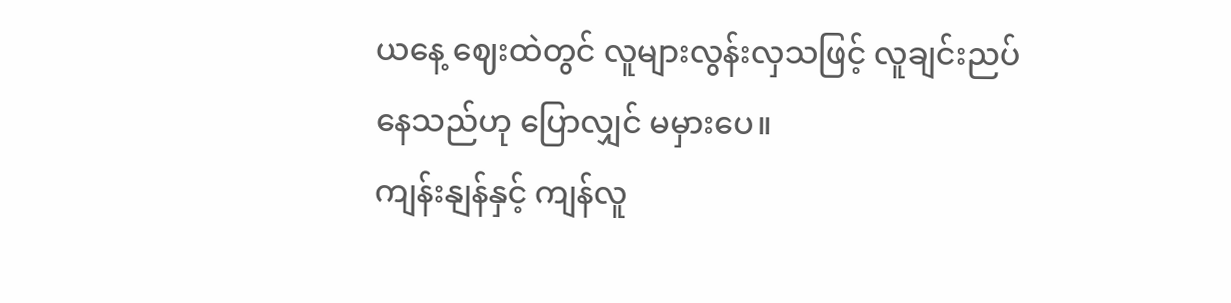ယနေ့ ဈေးထဲတွင် လူများလွန်းလှသဖြင့် လူချင်းညပ်နေသည်ဟု ပြောလျှင် မမှားပေ။
ကျန်းနျန်နှင့် ကျန်လူ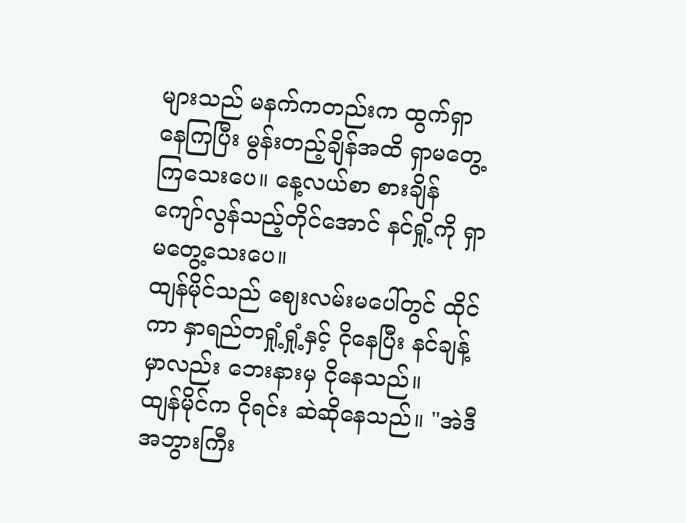များသည် မနက်ကတည်းက ထွက်ရှာနေကြပြီး မွန်းတည့်ချိန်အထိ ရှာမတွေ့ကြသေးပေ။ နေ့လယ်စာ စားချိန် ကျော်လွန်သည့်တိုင်အောင် နင်ရှို့ကို ရှာမတွေ့သေးပေ။
ထျန်မိုင်သည် ဈေးလမ်းမပေါ်တွင် ထိုင်ကာ နှာရည်တရှုံ့ရှုံ့နှင့် ငိုနေပြီး နင်ချန့်မှာလည်း ဘေးနားမှ ငိုနေသည်။
ထျန်မိုင်က ငိုရင်း ဆဲဆိုနေသည်။ "အဲဒီ အဘွားကြီး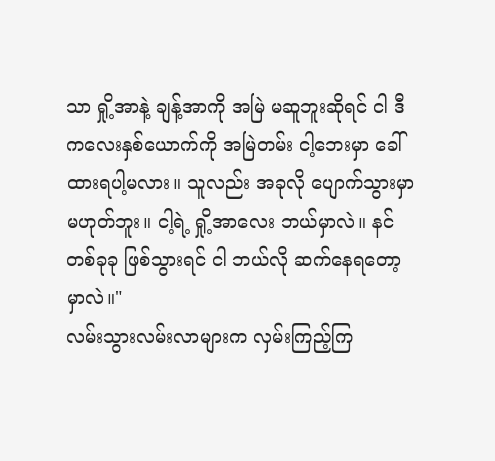သာ ရှို့အာနဲ့ ချန့်အာကို အမြဲ မဆူဘူးဆိုရင် ငါ ဒီကလေးနှစ်ယောက်ကို အမြဲတမ်း ငါ့ဘေးမှာ ခေါ်ထားရပါ့မလား။ သူလည်း အခုလို ပျောက်သွားမှာ မဟုတ်ဘူး။ ငါ့ရဲ့ ရှို့အာလေး ဘယ်မှာလဲ။ နင် တစ်ခုခု ဖြစ်သွားရင် ငါ ဘယ်လို ဆက်နေရတော့မှာလဲ။"
လမ်းသွားလမ်းလာများက လှမ်းကြည့်ကြ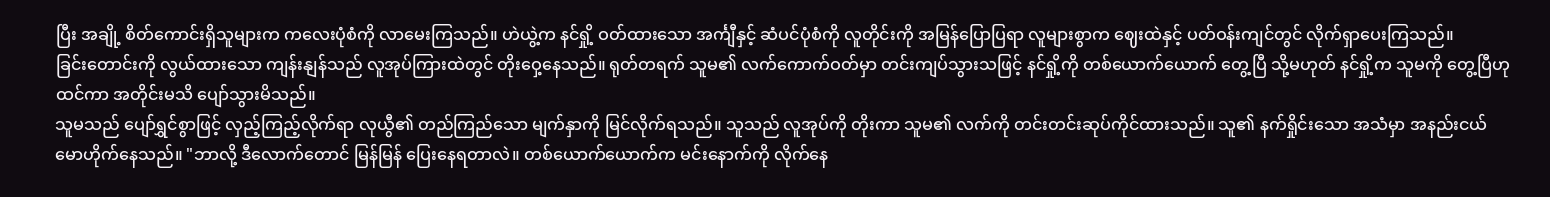ပြီး အချို့ စိတ်ကောင်းရှိသူများက ကလေးပုံစံကို လာမေးကြသည်။ ဟဲယွဲ့က နင်ရှို့ ဝတ်ထားသော အင်္ကျီနှင့် ဆံပင်ပုံစံကို လူတိုင်းကို အမြန်ပြောပြရာ လူများစွာက ဈေးထဲနှင့် ပတ်ဝန်းကျင်တွင် လိုက်ရှာပေးကြသည်။
ခြင်းတောင်းကို လွယ်ထားသော ကျန်းနျန်သည် လူအုပ်ကြားထဲတွင် တိုးဝှေ့နေသည်။ ရုတ်တရက် သူမ၏ လက်ကောက်ဝတ်မှာ တင်းကျပ်သွားသဖြင့် နင်ရှို့ကို တစ်ယောက်ယောက် တွေ့ပြီ သို့မဟုတ် နင်ရှို့က သူမကို တွေ့ပြီဟု ထင်ကာ အတိုင်းမသိ ပျော်သွားမိသည်။
သူမသည် ပျော်ရွှင်စွာဖြင့် လှည့်ကြည့်လိုက်ရာ လုယွီ၏ တည်ကြည်သော မျက်နှာကို မြင်လိုက်ရသည်။ သူသည် လူအုပ်ကို တိုးကာ သူမ၏ လက်ကို တင်းတင်းဆုပ်ကိုင်ထားသည်။ သူ၏ နက်ရှိုင်းသော အသံမှာ အနည်းငယ် မောဟိုက်နေသည်။ "ဘာလို့ ဒီလောက်တောင် မြန်မြန် ပြေးနေရတာလဲ။ တစ်ယောက်ယောက်က မင်းနောက်ကို လိုက်နေ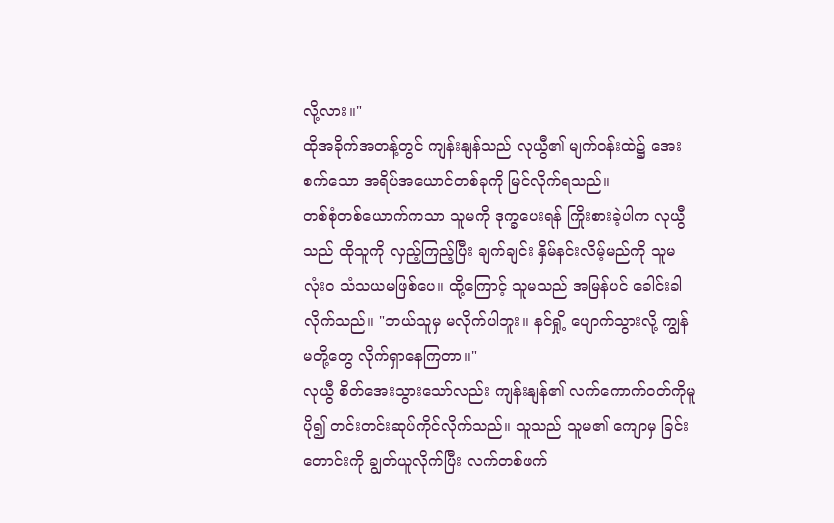လို့လား။"
ထိုအခိုက်အတန့်တွင် ကျန်းနျန်သည် လုယွီ၏ မျက်ဝန်းထဲ၌ အေးစက်သော အရိပ်အယောင်တစ်ခုကို မြင်လိုက်ရသည်။
တစ်စုံတစ်ယောက်ကသာ သူမကို ဒုက္ခပေးရန် ကြိုးစားခဲ့ပါက လုယွီသည် ထိုသူကို လှည့်ကြည့်ပြီး ချက်ချင်း နှိမ်နင်းလိမ့်မည်ကို သူမ လုံးဝ သံသယမဖြစ်ပေ။ ထို့ကြောင့် သူမသည် အမြန်ပင် ခေါင်းခါလိုက်သည်။ "ဘယ်သူမှ မလိုက်ပါဘူး။ နင်ရှို့ ပျောက်သွားလို့ ကျွန်မတို့တွေ လိုက်ရှာနေကြတာ။"
လုယွီ စိတ်အေးသွားသော်လည်း ကျန်းနျန်၏ လက်ကောက်ဝတ်ကိုမူ ပို၍ တင်းတင်းဆုပ်ကိုင်လိုက်သည်။ သူသည် သူမ၏ ကျောမှ ခြင်းတောင်းကို ချွတ်ယူလိုက်ပြီး လက်တစ်ဖက်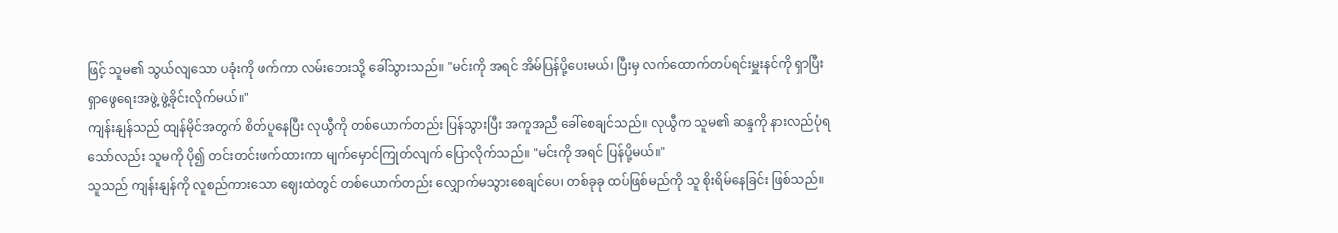ဖြင့် သူမ၏ သွယ်လျသော ပခုံးကို ဖက်ကာ လမ်းဘေးသို့ ခေါ်သွားသည်။ "မင်းကို အရင် အိမ်ပြန်ပို့ပေးမယ်၊ ပြီးမှ လက်ထောက်တပ်ရင်းမှူးနင်ကို ရှာပြီး ရှာဖွေရေးအဖွဲ့ ဖွဲ့ခိုင်းလိုက်မယ်။"
ကျန်းနျန်သည် ထျန်မိုင်အတွက် စိတ်ပူနေပြီး လုယွီကို တစ်ယောက်တည်း ပြန်သွားပြီး အကူအညီ ခေါ်စေချင်သည်။ လုယွီက သူမ၏ ဆန္ဒကို နားလည်ပုံရသော်လည်း သူမကို ပို၍ တင်းတင်းဖက်ထားကာ မျက်မှောင်ကြုတ်လျက် ပြောလိုက်သည်။ "မင်းကို အရင် ပြန်ပို့မယ်။"
သူသည် ကျန်းနျန်ကို လူစည်ကားသော ဈေးထဲတွင် တစ်ယောက်တည်း လျှောက်မသွားစေချင်ပေ၊ တစ်ခုခု ထပ်ဖြစ်မည်ကို သူ စိုးရိမ်နေခြင်း ဖြစ်သည်။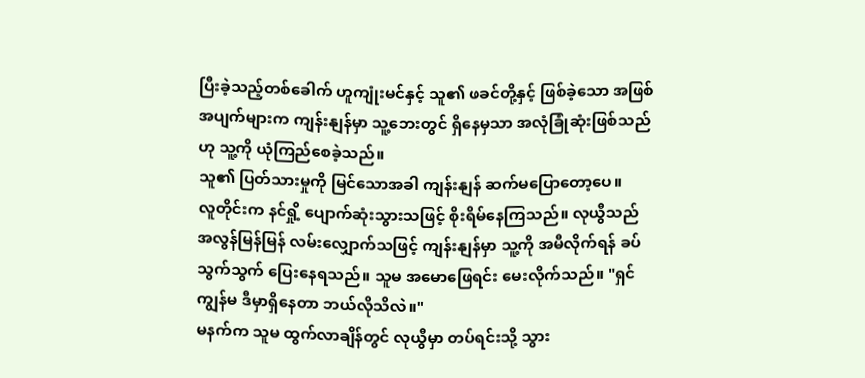ပြီးခဲ့သည့်တစ်ခေါက် ဟူကျုံးမင်နှင့် သူ၏ ဖခင်တို့နှင့် ဖြစ်ခဲ့သော အဖြစ်အပျက်များက ကျန်းနျန်မှာ သူ့ဘေးတွင် ရှိနေမှသာ အလုံခြုံဆုံးဖြစ်သည်ဟု သူ့ကို ယုံကြည်စေခဲ့သည်။
သူ၏ ပြတ်သားမှုကို မြင်သောအခါ ကျန်းနျန် ဆက်မပြောတော့ပေ။
လူတိုင်းက နင်ရှို့ ပျောက်ဆုံးသွားသဖြင့် စိုးရိမ်နေကြသည်။ လုယွီသည် အလွန်မြန်မြန် လမ်းလျှောက်သဖြင့် ကျန်းနျန်မှာ သူ့ကို အမီလိုက်ရန် ခပ်သွက်သွက် ပြေးနေရသည်။ သူမ အမောဖြေရင်း မေးလိုက်သည်။ "ရှင် ကျွန်မ ဒီမှာရှိနေတာ ဘယ်လိုသိလဲ။"
မနက်က သူမ ထွက်လာချိန်တွင် လုယွီမှာ တပ်ရင်းသို့ သွား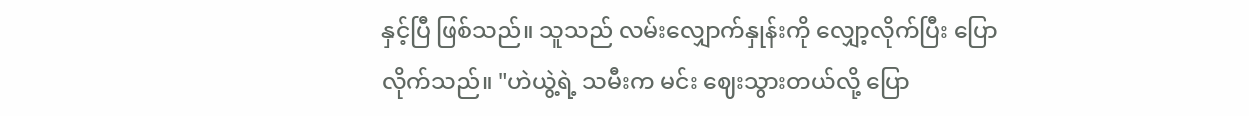နှင့်ပြီ ဖြစ်သည်။ သူသည် လမ်းလျှောက်နှုန်းကို လျှော့လိုက်ပြီး ပြောလိုက်သည်။ "ဟဲယွဲ့ရဲ့ သမီးက မင်း ဈေးသွားတယ်လို့ ပြော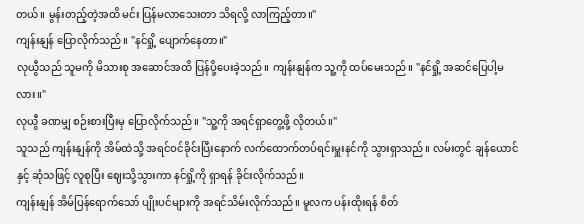တယ်။ မွန်းတည့်တဲ့အထိ မင်း ပြန်မလာသေးတာ သိရလို့ လာကြည့်တာ။"
ကျန်းနျန် ပြောလိုက်သည်။ "နင်ရှို့ ပျောက်နေတာ။"
လုယွီသည် သူမကို မိသားစု အဆောင်အထိ ပြန်ပို့ပေးခဲ့သည်။ ကျန်းနျန်က သူ့ကို ထပ်မေးသည်။ "နင်ရှို့ အဆင်ပြေပါ့မလား။"
လုယွီ ခဏမျှ စဉ်းစားပြီးမှ ပြောလိုက်သည်။ "သူ့ကို အရင်ရှာတွေ့ဖို့ လိုတယ်။"
သူသည် ကျန်းနျန်ကို အိမ်ထဲသို့ အရင်ဝင်ခိုင်းပြီးနောက် လက်ထောက်တပ်ရင်းမှူးနင်ကို သွားရှာသည်။ လမ်းတွင် ချန်ယောင်နှင့် ဆုံသဖြင့် လူစုပြီး ဈေးသို့သွားကာ နင်ရှို့ကို ရှာရန် ခိုင်းလိုက်သည်။
ကျန်းနျန် အိမ်ပြန်ရောက်သော် ပျိုးပင်များကို အရင်သိမ်းလိုက်သည်။ မူလက ပန်းထိုးရန် စိတ်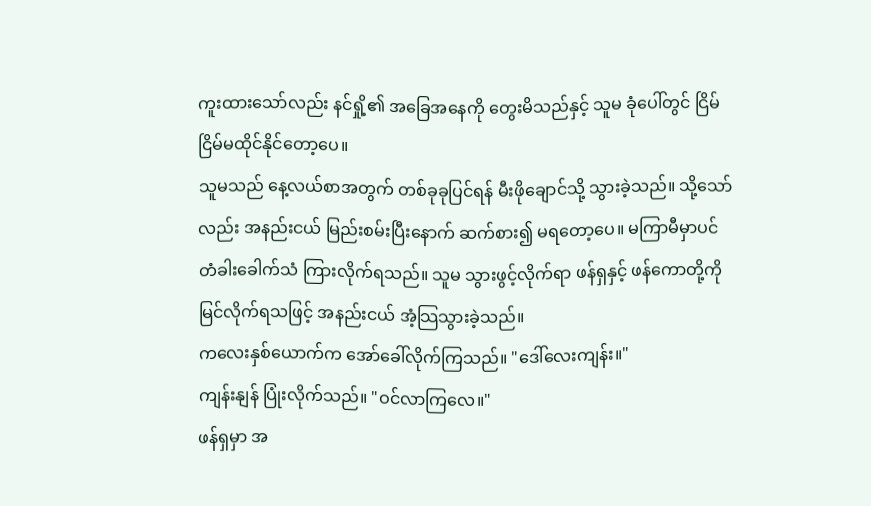ကူးထားသော်လည်း နင်ရှို့၏ အခြေအနေကို တွေးမိသည်နှင့် သူမ ခုံပေါ်တွင် ငြိမ်ငြိမ်မထိုင်နိုင်တော့ပေ။
သူမသည် နေ့လယ်စာအတွက် တစ်ခုခုပြင်ရန် မီးဖိုချောင်သို့ သွားခဲ့သည်။ သို့သော်လည်း အနည်းငယ် မြည်းစမ်းပြီးနောက် ဆက်စား၍ မရတော့ပေ။ မကြာမီမှာပင် တံခါးခေါက်သံ ကြားလိုက်ရသည်။ သူမ သွားဖွင့်လိုက်ရာ ဖန်ရှနှင့် ဖန်ကောတို့ကို မြင်လိုက်ရသဖြင့် အနည်းငယ် အံ့သြသွားခဲ့သည်။
ကလေးနှစ်ယောက်က အော်ခေါ်လိုက်ကြသည်။ "ဒေါ်လေးကျန်း။"
ကျန်းနျန် ပြုံးလိုက်သည်။ "ဝင်လာကြလေ။"
ဖန်ရှမှာ အ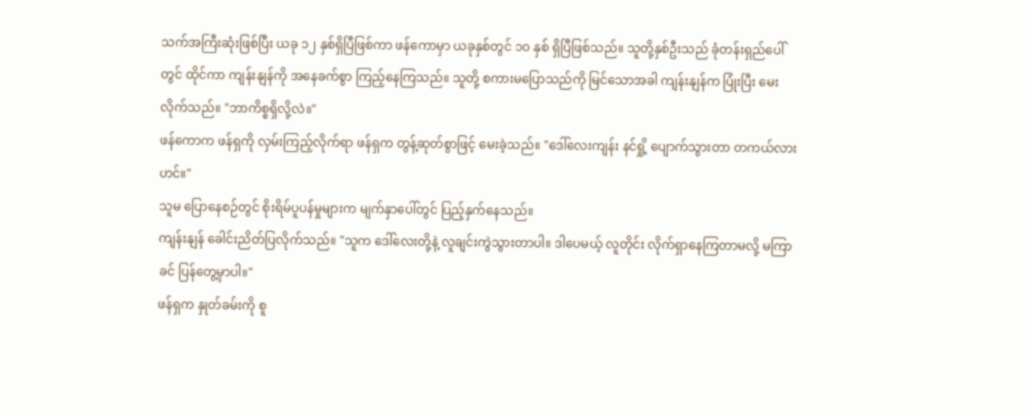သက်အကြီးဆုံးဖြစ်ပြီး ယခု ၁၂ နှစ်ရှိပြီဖြစ်ကာ ဖန်ကောမှာ ယခုနှစ်တွင် ၁၀ နှစ် ရှိပြီဖြစ်သည်။ သူတို့နှစ်ဦးသည် ခုံတန်းရှည်ပေါ်တွင် ထိုင်ကာ ကျန်းနျန်ကို အနေခက်စွာ ကြည့်နေကြသည်။ သူတို့ စကားမပြောသည်ကို မြင်သောအခါ ကျန်းနျန်က ပြုံးပြီး မေးလိုက်သည်။ "ဘာကိစ္စရှိလို့လဲ။"
ဖန်ကောက ဖန်ရှကို လှမ်းကြည့်လိုက်ရာ ဖန်ရှက တွန့်ဆုတ်စွာဖြင့် မေးခဲ့သည်။ "ဒေါ်လေးကျန်း နင်ရှို့ ပျောက်သွားတာ တကယ်လားဟင်။"
သူမ ပြောနေစဉ်တွင် စိုးရိမ်ပူပန်မှုများက မျက်နှာပေါ်တွင် ပြည့်နှက်နေသည်။
ကျန်းနျန် ခေါင်းညိတ်ပြလိုက်သည်။ "သူက ဒေါ်လေးတို့နဲ့ လူချင်းကွဲသွားတာပါ။ ဒါပေမယ့် လူတိုင်း လိုက်ရှာနေကြတာမလို့ မကြာခင် ပြန်တွေ့မှာပါ။"
ဖန်ရှက နှုတ်ခမ်းကို စူ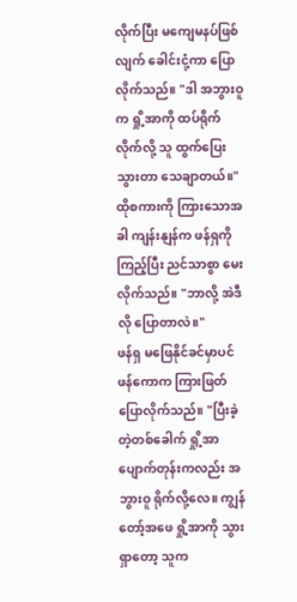လိုက်ပြီး မကျေမနပ်ဖြစ်လျက် ခေါင်းငုံ့ကာ ပြောလိုက်သည်။ "ဒါ အဘွားဝူက ရှို့အာကို ထပ်ရိုက်လိုက်လို့ သူ ထွက်ပြေးသွားတာ သေချာတယ်။"
ထိုစကားကို ကြားသောအခါ ကျန်းနျန်က ဖန်ရှကို ကြည့်ပြီး ညင်သာစွာ မေးလိုက်သည်။ "ဘာလို့ အဲဒီလို ပြောတာလဲ။"
ဖန်ရှ မဖြေနိုင်ခင်မှာပင် ဖန်ကောက ကြားဖြတ်ပြောလိုက်သည်။ "ပြီးခဲ့တဲ့တစ်ခေါက် ရှို့အာ ပျောက်တုန်းကလည်း အဘွားဝူ ရိုက်လို့လေ။ ကျွန်တော့်အဖေ ရှို့အာကို သွားရှာတော့ သူက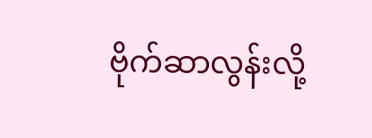ဗိုက်ဆာလွန်းလို့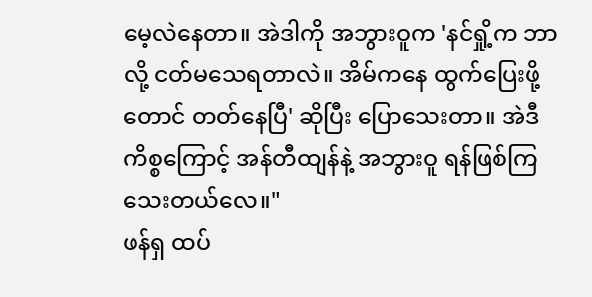မေ့လဲနေတာ။ အဲဒါကို အဘွားဝူက 'နင်ရှို့က ဘာလို့ ငတ်မသေရတာလဲ။ အိမ်ကနေ ထွက်ပြေးဖို့တောင် တတ်နေပြီ' ဆိုပြီး ပြောသေးတာ။ အဲဒီကိစ္စကြောင့် အန်တီထျန်နဲ့ အဘွားဝူ ရန်ဖြစ်ကြသေးတယ်လေ။"
ဖန်ရှ ထပ်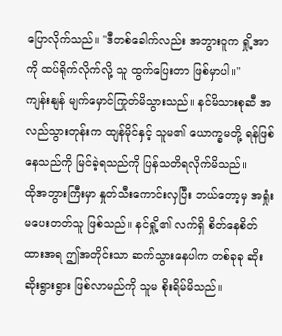ပြောလိုက်သည်။ "ဒီတစ်ခေါက်လည်း အဘွားဝူက ရှို့အာကို ထပ်ရိုက်လိုက်လို့ သူ ထွက်ပြေးတာ ဖြစ်မှာပါ။"
ကျန်းနျန် မျက်မှောင်ကြုတ်မိသွားသည်။ နင်မိသားစုဆီ အလည်သွားတုန်းက ထျန်မိုင်နှင့် သူမ၏ ယောက္ခမတို့ ရန်ဖြစ်နေသည်ကို မြင်ခဲ့ရသည်ကို ပြန်သတိရလိုက်မိသည်။
ထိုအဘွားကြီးမှာ နှုတ်သီးကောင်းလှပြီး ဘယ်တော့မှ အရှုံးမပေးတတ်သူ ဖြစ်သည်။ နင်ရှို့၏ လက်ရှိ စိတ်နေစိတ်ထားအရ ဤအတိုင်းသာ ဆက်သွားနေပါက တစ်ခုခု ဆိုးဆိုးရွားရွား ဖြစ်လာမည်ကို သူမ စိုးရိမ်မိသည်။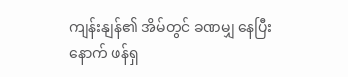ကျန်းနျန်၏ အိမ်တွင် ခဏမျှ နေပြီးနောက် ဖန်ရှ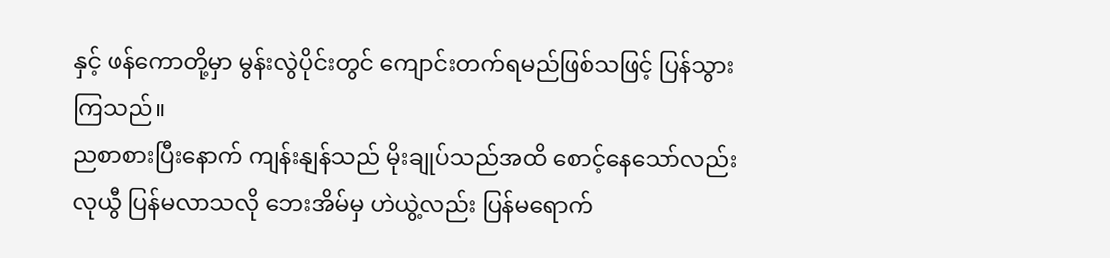နှင့် ဖန်ကောတို့မှာ မွန်းလွဲပိုင်းတွင် ကျောင်းတက်ရမည်ဖြစ်သဖြင့် ပြန်သွားကြသည်။
ညစာစားပြီးနောက် ကျန်းနျန်သည် မိုးချုပ်သည်အထိ စောင့်နေသော်လည်း လုယွီ ပြန်မလာသလို ဘေးအိမ်မှ ဟဲယွဲ့လည်း ပြန်မရောက်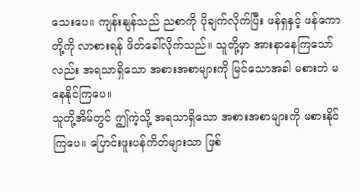သေးပေ။ ကျန်းနျန်သည် ညစာကို ပိုချက်လိုက်ပြီး ဖန်ရှနှင့် ဖန်ကောတို့ကို လာစားရန် ဖိတ်ခေါ်လိုက်သည်။ သူတို့မှာ အားနာနေကြသော်လည်း အရသာရှိသော အစားအစာများကို မြင်သောအခါ မစားဘဲ မနေနိုင်ကြပေ။
သူတို့အိမ်တွင် ဤကဲ့သို့ အရသာရှိသော အစားအစာများကို မစားနိုင်ကြပေ။ ပြောင်းဖူးပန်ကိတ်များသာ ဖြစ်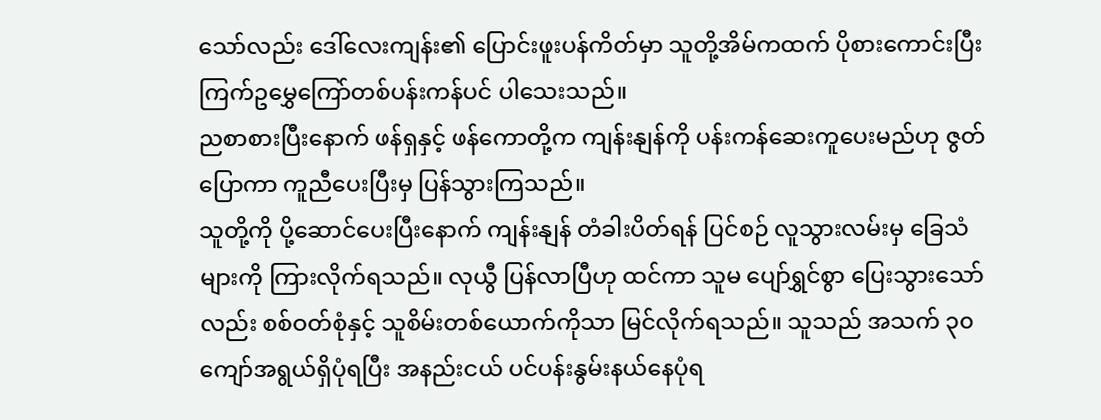သော်လည်း ဒေါ်လေးကျန်း၏ ပြောင်းဖူးပန်ကိတ်မှာ သူတို့အိမ်ကထက် ပိုစားကောင်းပြီး ကြက်ဥမွှေကြော်တစ်ပန်းကန်ပင် ပါသေးသည်။
ညစာစားပြီးနောက် ဖန်ရှနှင့် ဖန်ကောတို့က ကျန်းနျန်ကို ပန်းကန်ဆေးကူပေးမည်ဟု ဇွတ်ပြောကာ ကူညီပေးပြီးမှ ပြန်သွားကြသည်။
သူတို့ကို ပို့ဆောင်ပေးပြီးနောက် ကျန်းနျန် တံခါးပိတ်ရန် ပြင်စဉ် လူသွားလမ်းမှ ခြေသံများကို ကြားလိုက်ရသည်။ လုယွီ ပြန်လာပြီဟု ထင်ကာ သူမ ပျော်ရွှင်စွာ ပြေးသွားသော်လည်း စစ်ဝတ်စုံနှင့် သူစိမ်းတစ်ယောက်ကိုသာ မြင်လိုက်ရသည်။ သူသည် အသက် ၃၀ ကျော်အရွယ်ရှိပုံရပြီး အနည်းငယ် ပင်ပန်းနွမ်းနယ်နေပုံရ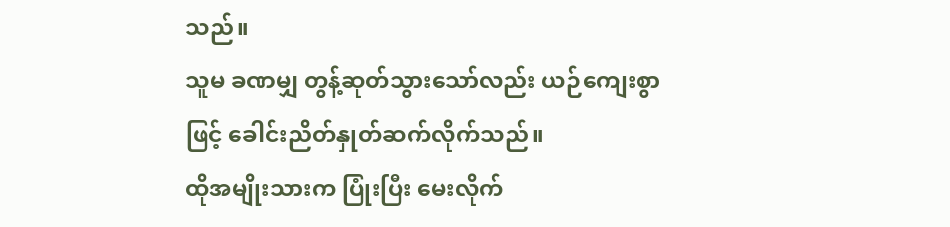သည်။
သူမ ခဏမျှ တွန့်ဆုတ်သွားသော်လည်း ယဉ်ကျေးစွာဖြင့် ခေါင်းညိတ်နှုတ်ဆက်လိုက်သည်။
ထိုအမျိုးသားက ပြုံးပြီး မေးလိုက်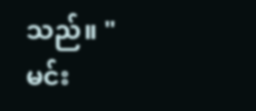သည်။ "မင်း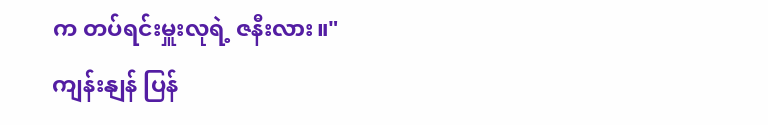က တပ်ရင်းမှူးလုရဲ့ ဇနီးလား။"
ကျန်းနျန် ပြန်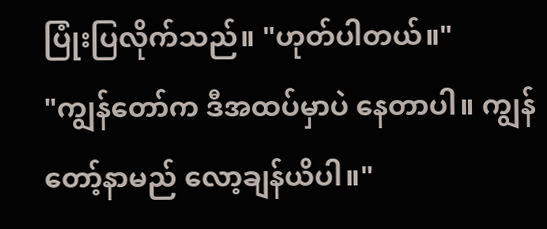ပြုံးပြလိုက်သည်။ "ဟုတ်ပါတယ်။"
"ကျွန်တော်က ဒီအထပ်မှာပဲ နေတာပါ။ ကျွန်တော့်နာမည် လော့ချန်ယိပါ။"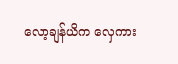လော့ချန်ယိက လှေကား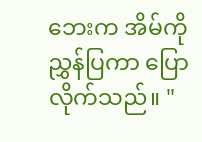ဘေးက အိမ်ကို ညွှန်ပြကာ ပြောလိုက်သည်။ "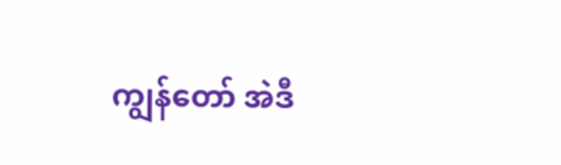ကျွန်တော် အဲဒီ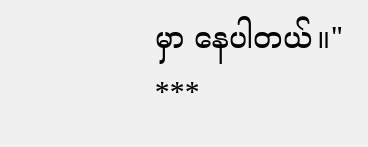မှာ နေပါတယ်။"
***